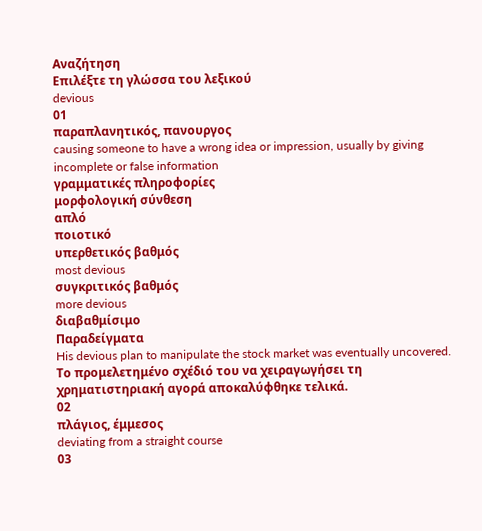Αναζήτηση
Επιλέξτε τη γλώσσα του λεξικού
devious
01
παραπλανητικός, πανουργος
causing someone to have a wrong idea or impression, usually by giving incomplete or false information
γραμματικές πληροφορίες
μορφολογική σύνθεση
απλό
ποιοτικό
υπερθετικός βαθμός
most devious
συγκριτικός βαθμός
more devious
διαβαθμίσιμο
Παραδείγματα
His devious plan to manipulate the stock market was eventually uncovered.
Το προμελετημένο σχέδιό του να χειραγωγήσει τη χρηματιστηριακή αγορά αποκαλύφθηκε τελικά.
02
πλάγιος, έμμεσος
deviating from a straight course
03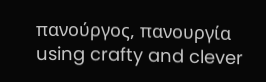πανούργος, πανουργία
using crafty and clever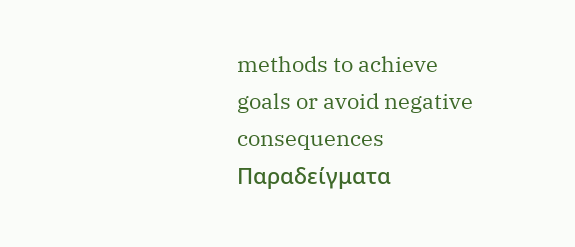methods to achieve goals or avoid negative consequences
Παραδείγματα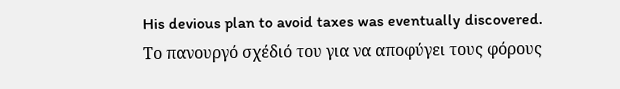His devious plan to avoid taxes was eventually discovered.
Το πανουργό σχέδιό του για να αποφύγει τους φόρους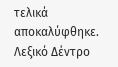τελικά αποκαλύφθηκε.
Λεξικό Δέντρο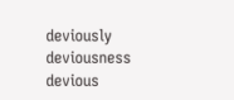deviously
deviousness
devious